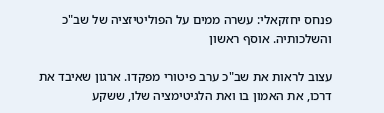פנחס יחזקאלי: עשרה ממים על הפוליטיזציה של שב"כ והשלכותיה. אוסף ראשון

עצוב לראות את שב"כ ערב פיטורי מפקדו. ארגון שאיבד את דרכו, את האמון בו ואת הלגיטימציה שלו, ששקע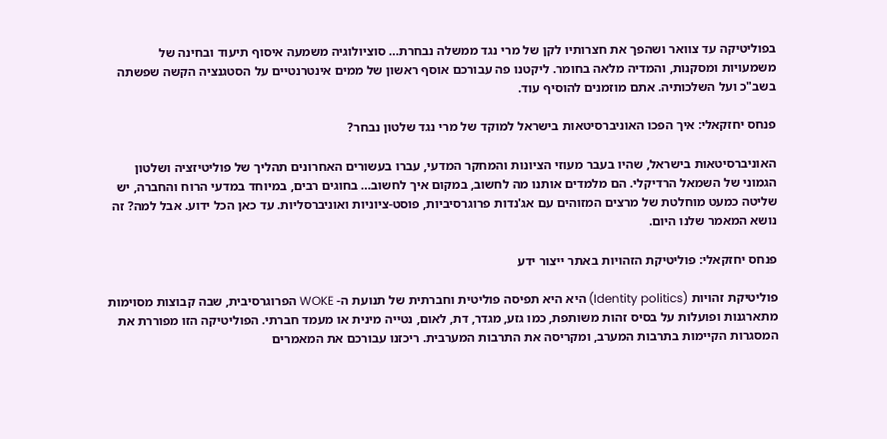בפוליטיקה עד צוואר ושהפך את חצרותיו לקן של מרי נגד ממשלה נבחרת… סוציולוגיה משמעה איסוף תיעוד ובחינה של משמעויות ומסקנות, והמדיה מלאה בחומר. ליקטנו פה עבורכם אוסף ראשון של ממים אינטרנטיים על הסטגנציה הקשה שפשתה בשב"כ ועל השלכותיה. אתם מוזמנים להוסיף עוד.

פנחס יחזקאלי: איך הפכו האוניברסיטאות בישראל למוקד של מרי נגד שלטון נבחר?

האוניברסיטאות בישראל, שהיו בעבר מעוזי הציונות והמחקר המדעי, עברו בעשורים האחרונים תהליך של פוליטיזציה ושלטון הגמוני של השמאל הרדיקלי. הם מלמדים אותנו מה לחשוב, במקום איך לחשוב… בחוגים רבים, במיוחד במדעי הרוח והחברה, יש שליטה כמעט מוחלטת של מרצים המזוהים עם אג'נדות פרוגרסיביות, פוסט-ציוניות ואוניברסליות. עד כאן הכל ידוע. אבל למה? זה נושא המאמר שלנו היום.

פנחס יחזקאלי: פוליטיקת הזהויות באתר ייצור ידע

פוליטיקת זהויות (Identity politics) היא היא תפיסה פוליטית וחברתית של תנועת ה- WOKE הפרוגרסיבית, שבה קבוצות מסוימות מתארגנות ופועלות על בסיס זהות משותפת, כמו גזע, מגדר, דת, לאום, נטייה מינית או מעמד חברתי. הפוליטיקה הזו מפוררת את המסגרות הקיימות בתרבות המערב, ומקריסה את התרבות המערבית. ריכזנו עבורכם את המאמרים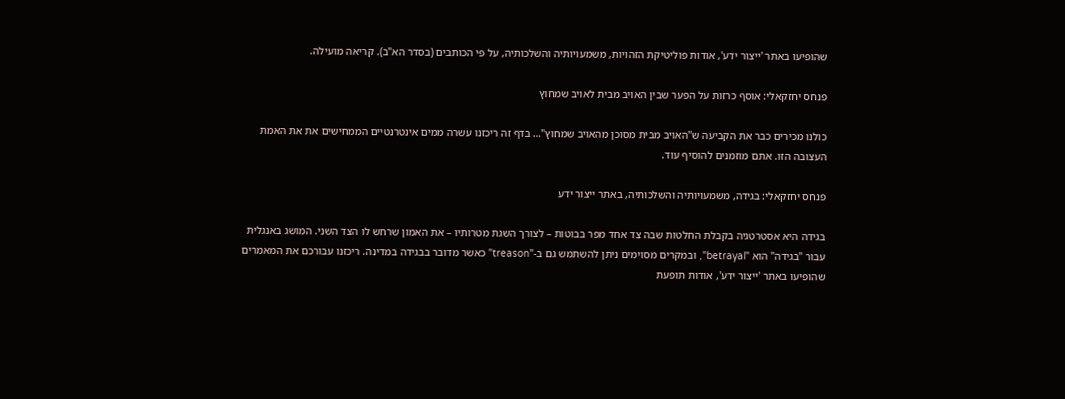שהופיעו באתר 'ייצור ידע', אודות פוליטיקת הזהויות, משמעויותיה והשלכותיה, על פי הכותבים (בסדר הא"ב). קריאה מועילה.

פנחס יחזקאלי: אוסף כרזות על הפער שבין האויב מבית לאויב שמחוץ

כולנו מכירים כבר את הקביעה ש"האויב מבית מסוכן מהאויב שמחוץ"… בדף זה ריכזנו עשרה ממים אינטרנטיים הממחישים את את האמת העצובה הזו. אתם מוזמנים להוסיף עוד.

פנחס יחזקאלי: בגידה, משמעויותיה והשלכותיה, באתר ייצור ידע

בגידה היא אסטרטגיה בקבלת החלטות שבה צד אחד מפר בבוטות – לצורך השגת מטרותיו – את האמון שרחש לו הצד השני. המושג באנגלית עבור "בגידה" הוא "betrayal", ובמקרים מסוימים ניתן להשתמש גם ב-"treason" כאשר מדובר בבגידה במדינה. ריכזנו עבורכם את המאמרים שהופיעו באתר 'ייצור ידע', אודות תופעת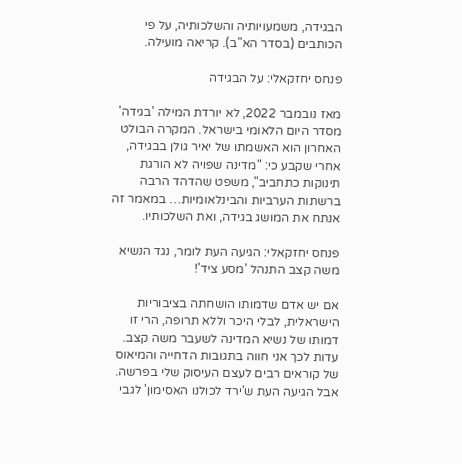הבגידה, משמעויותיה והשלכותיה, על פי הכותבים (בסדר הא"ב). קריאה מועילה.

פנחס יחזקאלי: על הבגידה

מאז נובמבר 2022, לא יורדת המילה 'בגידה' מסדר היום הלאומי בישראל. המקרה הבולט האחרון הוא האשמתו של יאיר גולן בבגידה, אחרי שקבע כי: "מדינה שפויה לא הורגת תינוקות כתחביב", משפט שהדהד הרבה ברשתות הערביות והבינלאומיות… במאמר זה אנתח את המושג בגידה, ואת השלכותיו.

פנחס יחזקאלי: הגיעה העת לומר, נגד הנשיא משה קצב התנהל 'מסע ציד'!

אם יש אדם שדמותו הושחתה בציבוריות הישראלית, לבלי היכר וללא תרופה, הרי זו דמותו של נשיא המדינה לשעבר משה קצב. עדות לכך אני חווה בתגובות הדחייה והמיאוס של קוראים רבים לעצם העיסוק שלי בפרשה. אבל הגיעה העת ש'ירד לכולנו האסימון' לגבי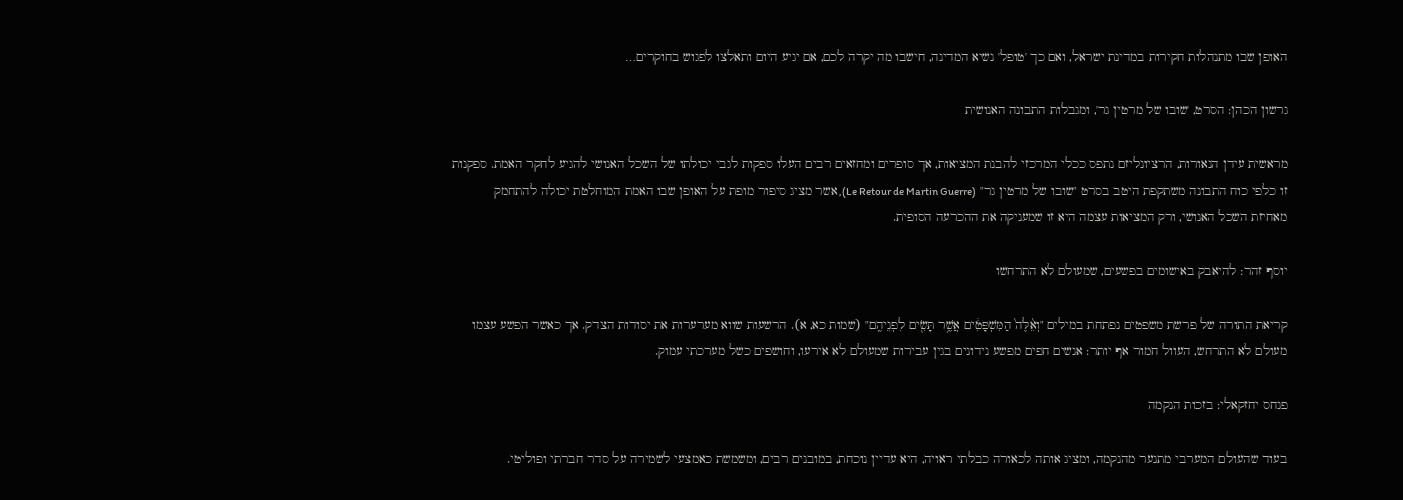האופן שבו מתנהלות חקירות במדינת ישראל, ואם כך 'טופל' נשיא המדינה, חישבו מה יקרה לכם, אם יגיע היום ותאלצו לפגוש בחוקרים…

גרשון הכהן: הסרט, 'שובו של מרטין גר', ומגבלות התבונה האנושית

מראשית עידן הנאורות, הרציונליזם נתפס ככלי המרכזי להבנת המציאות, אך סופרים ומחזאים רבים העלו ספקות לגבי יכולתו של השכל האנושי להגיע לחקר האמת. ספקנות זו כלפי כוח התבונה משתקפת היטב בסרט "שובו של מרטין גר" (Le Retour de Martin Guerre), אשר מציג סיפור מופת על האופן שבו האמת המוחלטת יכולה להתחמק מאחיזת השכל האנושי, ורק המציאות עצמה היא זו שמעניקה את ההכרעה הסופית.

יוסף זהר: להיאבק באישומים בפשעים, שמעולם לא התרחשו

קריאת התורה של פרשת משפטים נפתחת במילים "וְאֵ֨לֶּה֙ הַמִּשְׁפָּטִ֔ים אֲשֶׁ֥ר תָּשִׂ֖ים לִפְנֵיהֶֽם" (שמות כא, א). הרשעות שווא מערערות את יסודות הצדק. אך כאשר הפשע עצמו מעולם לא התרחש, העוול חמור אף יותר: אנשים חפים מפשע נידונים בגין עבירות שמעולם לא אירעו, וחושפים כשל מערכתי עמוק.

פנחס יחזקאלי: בזכות הנקמה

בעוד שהעולם המערבי מתנער מהנקמה, ומציג אותה לכאורה כבלתי ראויה, היא עדיין נוכחת, במובנים רבים, ומשמשת כאמצעי לשמירה על סדר חברתי ופוליטי.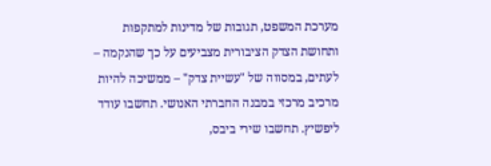מערכת המשפט, תגובות של מדינות למתקפות ותחושת הצדק הציבורית מצביעים על כך שהנקמה – לעתים, במסווה של "עשיית צדק" – ממשיכה להיות מרכיב מרכזי במבנה החברתי האנושי. תחשבו עודד ליפשיץ. תחשבו שירי ביבס,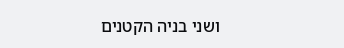ושני בניה הקטנים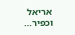אריאל וכפיר…